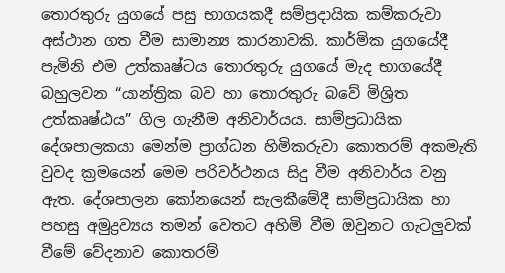තොරතුරු යුගයේ පසු භාගයකදී සම්ප්‍රදායික කම්කරුවා අස්ථාන ගත වීම සාමාන්‍ය කාරනාවකි. කාර්මික යුගයේදී පැමිනි එම උත්කෘෂ්ටය තොරතුරු යුගයේ මැද භාගයේදී බහුලවන “යාන්ත්‍රික බව හා තොරතුරු බවේ මිශ්‍රිත උත්කෘෂ්ඨය” ගිල ගැනීම අනිවාර්යය. සාම්ප්‍රධායික දේශපාලකයා මෙන්ම ප්‍රාග්ධන හිමිකරුවා කොතරම් අකමැති වුවද ක්‍රමයෙන් මෙම පරිවර්ථනය සිදු වීම අනිවාර්ය වනු ඇත. දේශපාලන කෝනයෙන් සැලකීමේදී සාම්ප්‍රධායික හා පහසු අමුද්‍රව්‍යය තමන් වෙතට අහිමි වීම ඔවුනට ගැටලුවක් වීමේ වේදනාව කොතරම්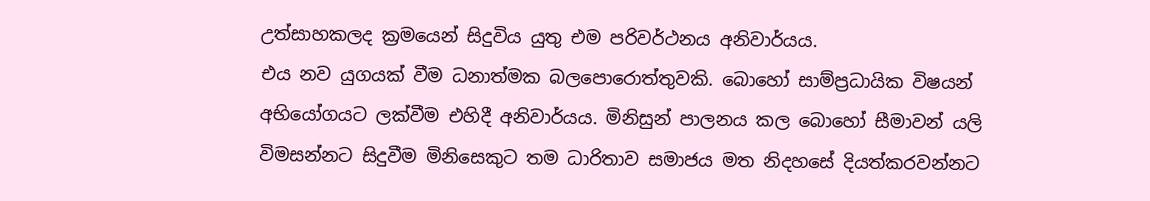උත්සාහකලද ක්‍රමයෙන් සිදුවිය යුතු එම පරිවර්ථනය අනිවාර්යය.
එය නව යුගයක් වීම ධනාත්මක බලපොරොත්තුවකි. බොහෝ සාම්ප්‍රධායික විෂයන් අභියෝගයට ලක්වීම එහිදී අනිවාර්යය. මිනිසුන් පාලනය කල බොහෝ සීමාවන් යලි විමසන්නට සිදුවීම මිනිසෙකුට තම ධාරිතාව සමාජය මත නිදහසේ දියත්කරවන්නට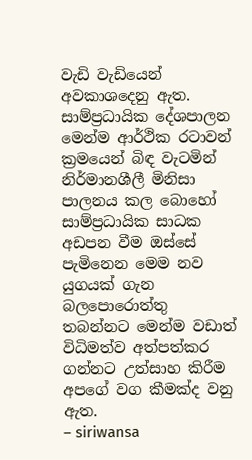වැඩි වැඩියෙන් අවකාශදෙනු ඇත. සාම්ප්‍රධායික දේශපාලන මෙන්ම ආර්ථික රටාවන් ක්‍රමයෙන් බිඳ වැටමින් නිර්මානශීලී මිනිසා පාලනය කල බොහෝ සාම්ප්‍රධායික සාධක අඩපන වීම ඔස්සේ පැමිනෙන මෙම නව යුගයක් ගැන බලපොරොත්තු තබන්නට මෙන්ම වඩාත් විධිමත්ව අත්පත්කර ගන්නට උත්සාහ කිරීම අපගේ වග කීමක්ද වනු ඇත.
– siriwansa